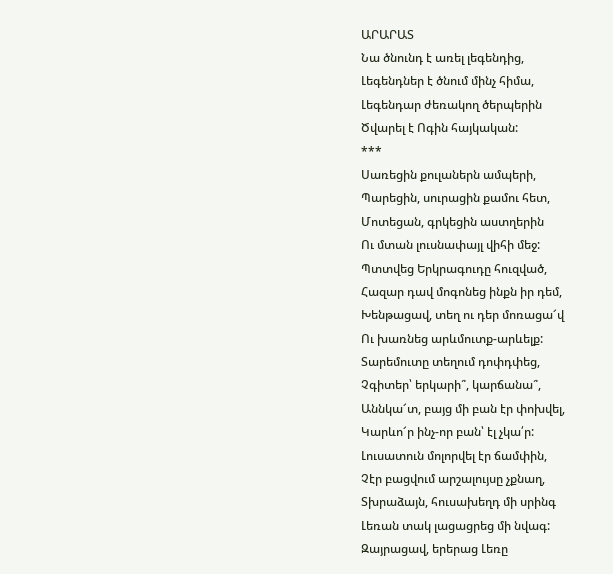ԱՐԱՐԱՏ
Նա ծնունդ է առել լեգենդից,
Լեգենդներ է ծնում մինչ հիմա,
Լեգենդար ժեռակող ծերպերին
Ծվարել է Ոգին հայկական:
***
Սառեցին քուլաներն ամպերի,
Պարեցին, սուրացին քամու հետ,
Մոտեցան, գրկեցին աստղերին
Ու մտան լուսնափայլ վիհի մեջ:
Պտտվեց Երկրագուդը հուզված,
Հազար դավ մոգոնեց ինքն իր դեմ,
Խենթացավ, տեղ ու դեր մոռացա՜վ
Ու խառնեց արևմուտք-արևելք:
Տարեմուտը տեղում դոփդփեց,
Չգիտեր՝ երկարի՞, կարճանա՞,
Աննկա՜տ, բայց մի բան էր փոխվել,
Կարևո՜ր ինչ-որ բան՝ էլ չկա՛ր:
Լուսատուն մոլորվել էր ճամփին,
Չէր բացվում արշալույսը չքնաղ,
Տխրաձայն, հուսախեղդ մի սրինգ
Լեռան տակ լացացրեց մի նվագ:
Զայրացավ, երերաց Լեռը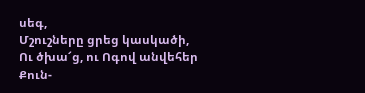սեգ,
Մշուշները ցրեց կասկածի,
Ու ծխա՜ց, ու Ոգով անվեհեր
Քուն-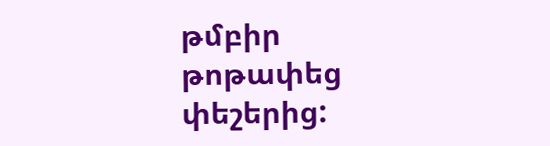թմբիր թոթափեց փեշերից: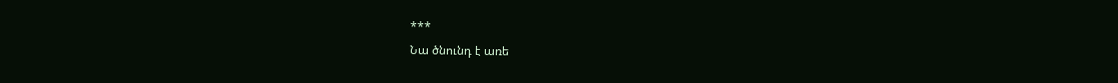***
Նա ծնունդ է առե